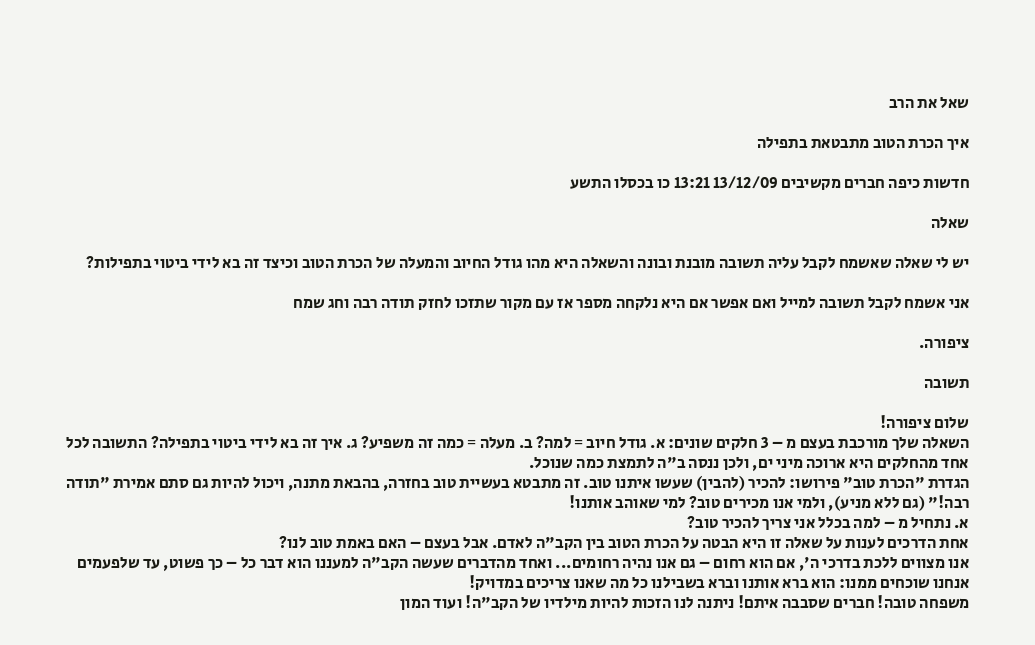שאל את הרב

איך הכרת הטוב מתבטאת בתפילה

חדשות כיפה חברים מקשיבים 13/12/09 13:21 כו בכסלו התשע

שאלה

יש לי שאלה שאשמח לקבל עליה תשובה מובנת ובונה והשאלה היא מהו גודל החיוב והמעלה של הכרת הטוב וכיצד זה בא לידי ביטוי בתפילות?

אני אשמח לקבל תשובה למייל ואם אפשר אם היא נלקחה מספר אז עם מקור שתזכו לחזק תודה רבה וחג שמח

ציפורה.

תשובה

שלום ציפורה!
השאלה שלך מורכבת בעצם מ – 3 חלקים שונים: א. גודל חיוב = למה? ב. מעלה = כמה זה משפיע? ג. איך זה בא לידי ביטוי בתפילה? התשובה לכל אחד מהחלקים היא ארוכה מיני ים, ולכן ננסה ב"ה לתמצת כמה שנוכל.
הגדרת "הכרת טוב" פירושו: להכיר (להבין) שעשו איתנו טוב. זה מתבטא בעשיית טוב בחזרה, בהבאת מתנה, ויכול להיות גם סתם אמירת "תודה רבה!" (גם ללא מניע), ולמי אנו מכירים טוב? למי שאוהב אותנו!
א. נתחיל מ – למה בכלל אני צריך להכיר טוב?
אחת הדרכים לענות על שאלה זו היא הבטה על הכרת הטוב בין הקב"ה לאדם. אבל בעצם – האם באמת טוב לנו?
אנו מצווים ללכת בדרכי ה', אם הוא רחום – גם אנו נהיה רחומים... ואחד מהדברים שעשה הקב"ה למעננו הוא דבר כל – כך פשוט, עד שלפעמים אנחנו שוכחים ממנו: הוא ברא אותנו וברא בשבילנו כל מה שאנו צריכים במדויק!
משפחה טובה! חברים שסבבה איתם! ניתנה לנו הזכות להיות מילדיו של הקב"ה! ועוד המון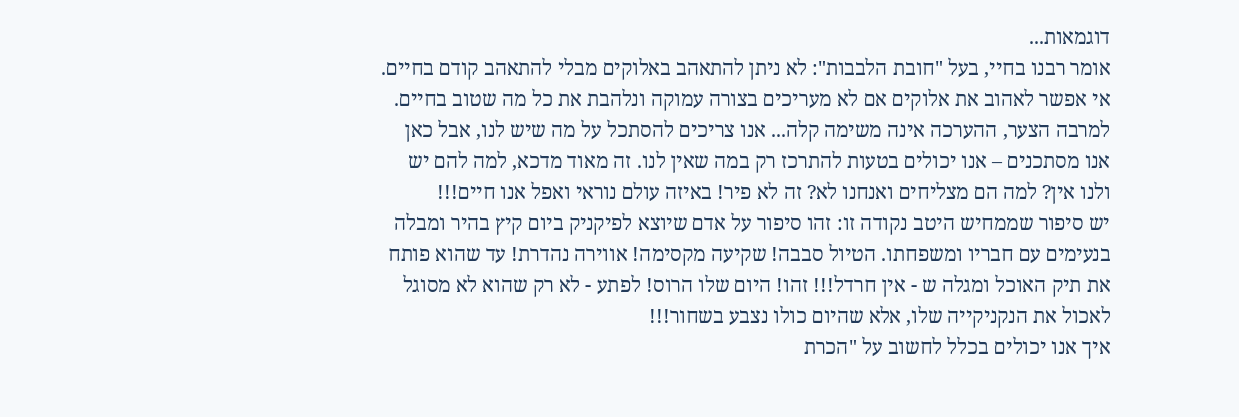דוגמאות...
אומר רבנו בחיי, בעל "חובת הלבבות": לא ניתן להתאהב באלוקים מבלי להתאהב קודם בחיים. אי אפשר לאהוב את אלוקים אם לא מעריכים בצורה עמוקה ונלהבת את כל מה שטוב בחיים. למרבה הצער, ההערכה אינה משימה קלה... אנו צריכים להסתכל על מה שיש לנו, אבל כאן אנו מסתכנים – אנו יכולים בטעות להתרכז רק במה שאין לנו. זה מאוד מדכא, למה להם יש ולנו אין? למה הם מצליחים ואנחנו לא? זה לא פיר! באיזה עולם נוראי ואפל אנו חיים!!!
יש סיפור שממחיש היטב נקודה זו: זהו סיפור על אדם שיוצא לפיקניק ביום קיץ בהיר ומבלה בנעימים עם חבריו ומשפחתו. הטיול סבבה! שקיעה מקסימה! אווירה נהדרת! עד שהוא פותח את תיק האוכל ומגלה ש - אין חרדל!!! זהו! היום שלו הרוס! לפתע - לא רק שהוא לא מסוגל לאכול את הנקניקייה שלו, אלא שהיום כולו נצבע בשחור!!!
איך אנו יכולים בכלל לחשוב על "הכרת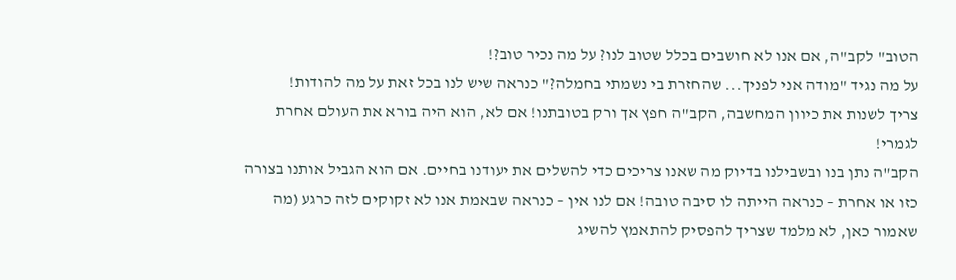הטוב" לקב"ה, אם אנו לא חושבים בכלל שטוב לנו? על מה נכיר טוב?!
על מה נגיד "מודה אני לפניך... שהחזרת בי נשמתי בחמלה?" כנראה שיש לנו בכל זאת על מה להודות!
צריך לשנות את כיוון המחשבה, הקב"ה חפץ אך ורק בטובתנו! אם לא, הוא היה בורא את העולם אחרת לגמרי!
הקב"ה נתן בנו ובשבילנו בדיוק מה שאנו צריכים כדי להשלים את יעודנו בחיים. אם הוא הגביל אותנו בצורה כזו או אחרת – כנראה הייתה לו סיבה טובה! אם לנו אין – כנראה שבאמת אנו לא זקוקים לזה כרגע (מה שאמור כאן, לא מלמד שצריך להפסיק להתאמץ להשיג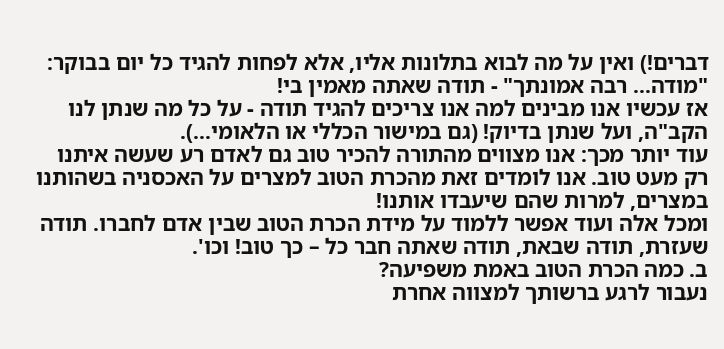דברים!) ואין על מה לבוא בתלונות אליו, אלא לפחות להגיד כל יום בבוקר: "מודה... רבה אמונתך" - תודה שאתה מאמין בי!
אז עכשיו אנו מבינים למה אנו צריכים להגיד תודה - על כל מה שנתן לנו הקב"ה, ועל שנתן בדיוק! (גם במישור הכללי או הלאומי...).
עוד יותר מכך: אנו מצווים מהתורה להכיר טוב גם לאדם רע שעשה איתנו רק מעט טוב. אנו לומדים זאת מהכרת הטוב למצרים על האכסניה בשהותנו במצרים, למרות שהם שיעבדו אותנו!
ומכל אלה ועוד אפשר ללמוד על מידת הכרת הטוב שבין אדם לחברו. תודה שעזרת, תודה שבאת, תודה שאתה חבר כל – כך טוב! וכו'.
ב. כמה הכרת הטוב באמת משפיעה?
נעבור לרגע ברשותך למצווה אחרת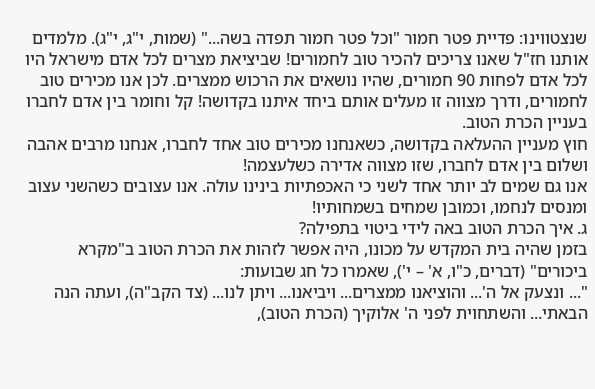שנצטווינו: פדיית פטר חמור "וכל פטר חמור תפדה בשה..." (שמות, י"ג, י"ג). מלמדים אותנו חז"ל שאנו צריכים להכיר טוב לחמורים! שביציאת מצרים לכל אדם מישראל היו לכל אדם לפחות 90 חמורים, שהיו נושאים את הרכוש ממצרים. לכן אנו מכירים טוב לחמורים, ודרך מצווה זו מעלים אותם ביחד איתנו בקדושה! קל וחומר בין אדם לחברו בעניין הכרת הטוב.
חוץ מעניין ההעלאה בקדושה, כשאנחנו מכירים טוב אחד לחברו, אנחנו מרבים אהבה ושלום בין אדם לחברו, שזו מצווה אדירה כשלעצמה!
אנו גם שמים לב יותר אחד לשני כי האכפתיות בינינו עולה. אנו עצובים כשהשני עצוב ומנסים לנחמו, וכמובן שמחים בשמחותיו!
ג. איך הכרת הטוב באה לידי ביטוי בתפילה?
בזמן שהיה בית המקדש על מכונו, היה אפשר לזהות את הכרת הטוב ב"מקרא ביכורים" (דברים, כ"ו, א' – י'), שאמרו כל חג שבועות:
"... ונצעק אל ה'... והוציאנו ממצרים... ויביאנו... ויתן לנו... (צד הקב"ה), ועתה הנה הבאתי... והשתחוית לפני ה' אלוקיך (הכרת הטוב),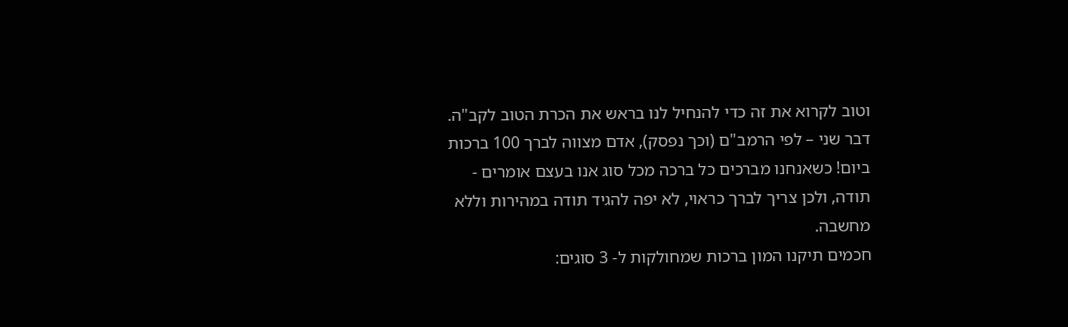וטוב לקרוא את זה כדי להנחיל לנו בראש את הכרת הטוב לקב"ה.
דבר שני – לפי הרמב"ם (וכך נפסק), אדם מצווה לברך 100 ברכות ביום! כשאנחנו מברכים כל ברכה מכל סוג אנו בעצם אומרים - תודה, ולכן צריך לברך כראוי, לא יפה להגיד תודה במהירות וללא מחשבה.
חכמים תיקנו המון ברכות שמחולקות ל- 3 סוגים: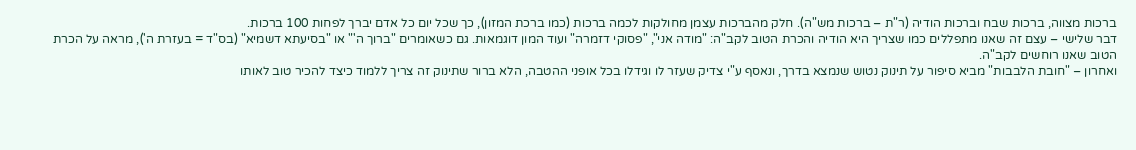ברכות מצווה, ברכות שבח וברכות הודיה (ר"ת – ברכות מש"ה). חלק מהברכות עצמן מחולקות לכמה ברכות (כמו ברכת המזון), כך שכל יום כל אדם יברך לפחות 100 ברכות.
דבר שלישי – עצם זה שאנו מתפללים כמו שצריך היא הודיה והכרת הטוב לקב"ה: "מודה אני", "פסוקי דזמרה" ועוד המון דוגמאות. גם כשאומרים "ברוך ה'" או "בסיעתא דשמיא" (בס"ד = בעזרת ה'), מראה על הכרת הטוב שאנו רוחשים לקב"ה.
ואחרון – "חובת הלבבות" מביא סיפור על תינוק נטוש שנמצא בדרך, ונאסף ע"י צדיק שעזר לו וגידלו בכל אופני ההטבה, הלא ברור שתינוק זה צריך ללמוד כיצד להכיר טוב לאותו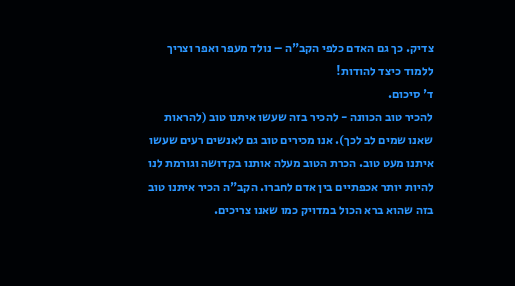צדיק. כך גם האדם כלפי הקב"ה – נולד מעפר ואפר וצריך ללמוד כיצד להודות!
ד' סיכום.
להכיר טוב הכוונה - להכיר בזה שעשו איתנו טוב (להראות שאנו שמים לב לכך). אנו מכירים טוב גם לאנשים רעים שעשו איתנו מעט טוב. הכרת הטוב מעלה אותנו בקדושה וגורמת לנו להיות יותר אכפתיים בין אדם לחברו. הקב"ה הכיר איתנו טוב בזה שהוא ברא הכול במדויק כמו שאנו צריכים.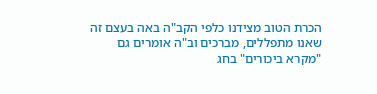הכרת הטוב מצידנו כלפי הקב"ה באה בעצם זה שאנו מתפללים, מברכים וב"ה אומרים גם "מקרא ביכורים" בחג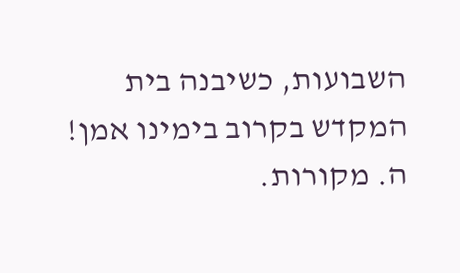השבועות, כשיבנה בית המקדש בקרוב בימינו אמן!
ה. מקורות.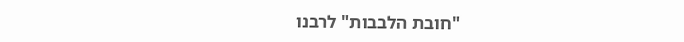"חובת הלבבות" לרבנו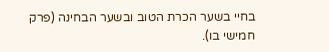בחיי בשער הכרת הטוב ובשער הבחינה (פרק חמישי בו).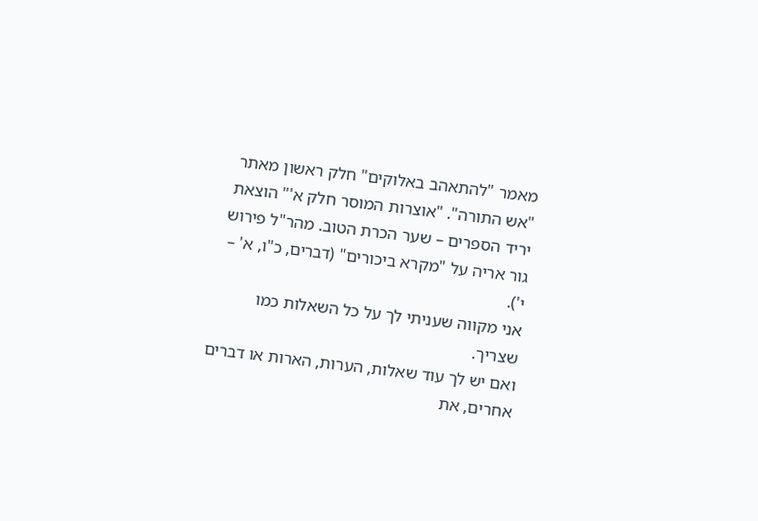מאמר "להתאהב באלוקים" חלק ראשון מאתר "אש התורה". "אוצרות המוסר חלק א'" הוצאת יריד הספרים – שער הכרת הטוב. מהר"ל פירוש גור אריה על "מקרא ביכורים" (דברים, כ"ו, א' – י').
אני מקווה שעניתי לך על כל השאלות כמו שצריך.
ואם יש לך עוד שאלות, הערות, הארות או דברים אחרים, את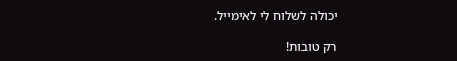יכולה לשלוח לי לאימייל.

רק טובות!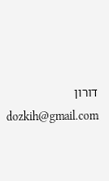דורון dozkih@gmail.com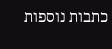כתבות נוספות